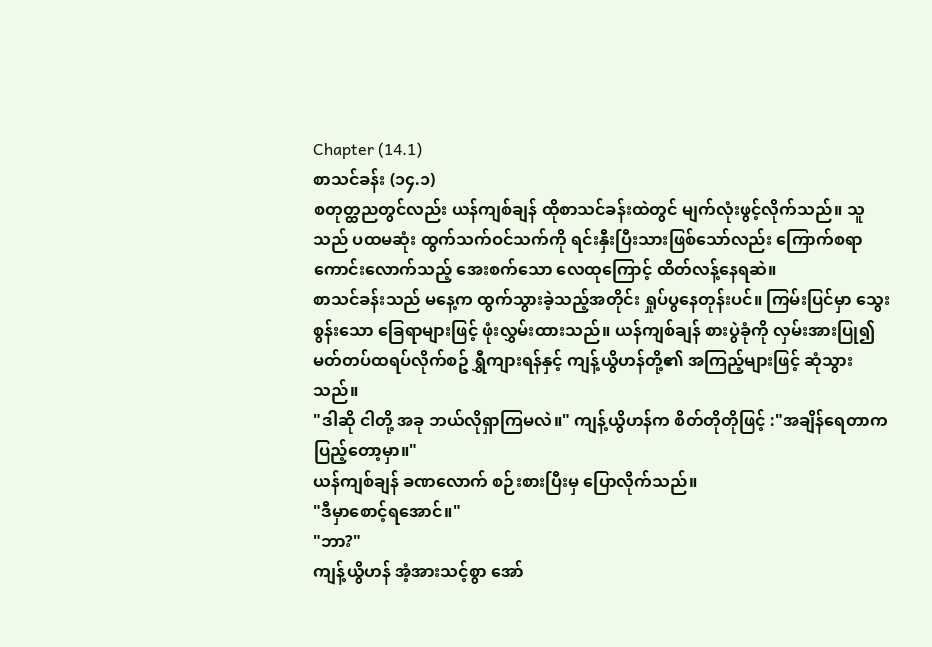Chapter (14.1)
စာသင်ခန်း (၁၄.၁)
စတုတ္ထညတွင်လည်း ယန်ကျစ်ချန် ထိုစာသင်ခန်းထဲတွင် မျက်လုံးဖွင့်လိုက်သည်။ သူသည် ပထမဆုံး ထွက်သက်ဝင်သက်ကို ရင်းနှီးပြီးသားဖြစ်သော်လည်း ကြောက်စရာကောင်းလောက်သည့် အေးစက်သော လေထုကြောင့် ထိတ်လန့်နေရဆဲ။
စာသင်ခန်းသည် မနေ့က ထွက်သွားခဲ့သည့်အတိုင်း ရှုပ်ပွနေတုန်းပင်။ ကြမ်းပြင်မှာ သွေးစွန်းသော ခြေရာများဖြင့် ဖုံးလွှမ်းထားသည်။ ယန်ကျစ်ချန် စားပွဲခုံကို လှမ်းအားပြု၍ မတ်တပ်ထရပ်လိုက်စဥ် ရွှီကျားရန်နှင့် ကျန့်ယွိဟန်တို့၏ အကြည့်များဖြင့် ဆုံသွားသည်။
"ဒါဆို ငါတို့ အခု ဘယ်လိုရှာကြမလဲ။" ကျန့်ယွိဟန်က စိတ်တိုတိုဖြင့် :"အချိန်ရေတာက ပြည့်တော့မှာ။"
ယန်ကျစ်ချန် ခဏလောက် စဉ်းစားပြီးမှ ပြောလိုက်သည်။
"ဒီမှာစောင့်ရအောင်။"
"ဘာ?"
ကျန့်ယွိဟန် အံ့အားသင့်စွာ အော်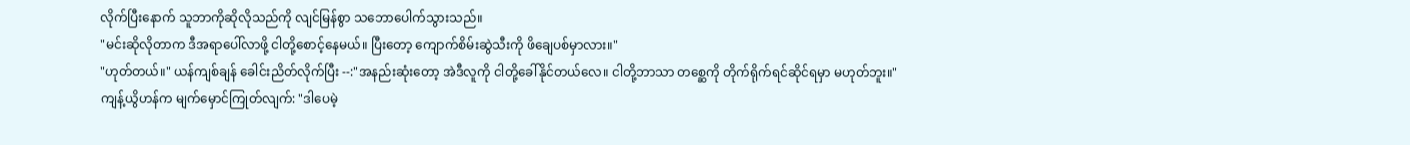လိုက်ပြီးနောက် သူဘာကိုဆိုလိုသည်ကို လျင်မြန်စွာ သဘောပေါက်သွားသည်။
"မင်းဆိုလိုတာက ဒီအရာပေါ်လာဖို့ ငါတို့စောင့်နေမယ်။ ပြီးတော့ ကျောက်စိမ်းဆွဲသီးကို ဖိချေပစ်မှာလား။"
"ဟုတ်တယ်။" ယန်ကျစ်ချန် ခေါင်းညိတ်လိုက်ပြီး --:"အနည်းဆုံးတော့ အဲဒီလူကို ငါတို့ခေါ်နိုင်တယ်လေ။ ငါတို့ဘာသာ တစ္ဆေကို တိုက်ရိုက်ရင်ဆိုင်ရမှာ မဟုတ်ဘူး။"
ကျန့်ယွိဟန်က မျက်မှောင်ကြုတ်လျက်: "ဒါပေမဲ့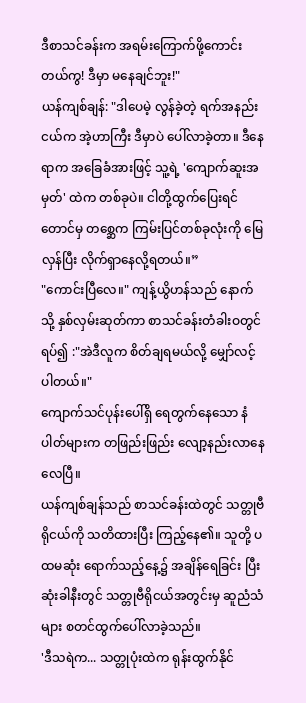ဒီစာသင်ခန်းက အရမ်းကြောက်ဖို့ကောင်းတယ်ကွ! ဒီမှာ မနေချင်ဘူး!"
ယန်ကျစ်ချန်: "ဒါပေမဲ့ လွန်ခဲ့တဲ့ ရက်အနည်းငယ်က အဲ့ဟာကြီး ဒီမှာပဲ ပေါ်လာခဲ့တာ။ ဒီနေရာက အခြေခံအားဖြင့် သူ့ရဲ့ 'ကျောက်ဆူးအမှတ်' ထဲက တစ်ခုပဲ။ ငါတို့ထွက်ပြေးရင်တောင်မှ တစ္ဆေက ကြမ်းပြင်တစ်ခုလုံးကို မြေလှန်ပြီး လိုက်ရှာနေလို့ရတယ်။”
"ကောင်းပြီလေ။" ကျန့်ယွိဟန်သည် နောက်သို့ နှစ်လှမ်းဆုတ်ကာ စာသင်ခန်းတံခါးဝတွင် ရပ်၍ :"အဲဒီလူက စိတ်ချရမယ်လို့ မျှော်လင့်ပါတယ်။"
ကျောက်သင်ပုန်းပေါ်ရှိ ရေတွက်နေသော နံပါတ်များက တဖြည်းဖြည်း လျော့နည်းလာနေလေပြီ။
ယန်ကျစ်ချန်သည် စာသင်ခန်းထဲတွင် သတ္တုဗီရိုငယ်ကို သတိထားပြီး ကြည့်နေ၏။ သူတို့ ပထမဆုံး ရောက်သည့်နေ့၌ အချိန်ရေခြင်း ပြီးဆုံးခါနီးတွင် သတ္တုဗီရိုငယ်အတွင်းမှ ဆူညံသံများ စတင်ထွက်ပေါ်လာခဲ့သည်။
'ဒီသရဲက... သတ္တုပုံးထဲက ရုန်းထွက်နိုင်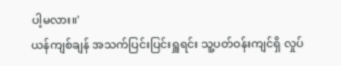ပါ့မလား။'
ယန်ကျစ်ချန် အသက်ပြင်းပြင်းရှူရင်း သူ့ပတ်ဝန်းကျင်ရှိ လှုပ်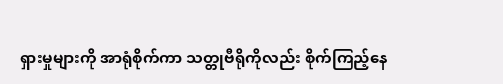ရှားမှုများကို အာရုံစိုက်ကာ သတ္တုဗီရိုကိုလည်း စိုက်ကြည့်နေ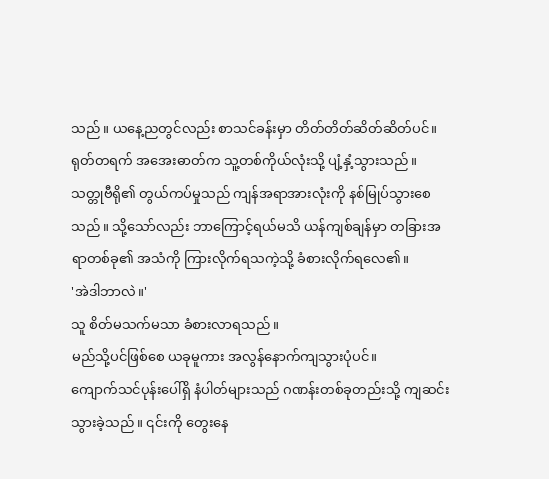သည်။ ယနေ့ညတွင်လည်း စာသင်ခန်းမှာ တိတ်တိတ်ဆိတ်ဆိတ်ပင်။
ရုတ်တရက် အအေးဓာတ်က သူ့တစ်ကိုယ်လုံးသို့ ပျံ့နှံ့သွားသည်။
သတ္တုဗီရို၏ တွယ်ကပ်မှုသည် ကျန်အရာအားလုံးကို နစ်မြုပ်သွားစေသည်။ သို့သော်လည်း ဘာကြောင့်ရယ်မသိ ယန်ကျစ်ချန်မှာ တခြားအရာတစ်ခု၏ အသံကို ကြားလိုက်ရသကဲ့သို့ ခံစားလိုက်ရလေ၏။
'အဲဒါဘာလဲ။'
သူ စိတ်မသက်မသာ ခံစားလာရသည်။
မည်သို့ပင်ဖြစ်စေ ယခုမူကား အလွန်နောက်ကျသွားပုံပင်။
ကျောက်သင်ပုန်းပေါ်ရှိ နံပါတ်များသည် ဂဏန်းတစ်ခုတည်းသို့ ကျဆင်းသွားခဲ့သည်။ ၎င်းကို တွေးနေ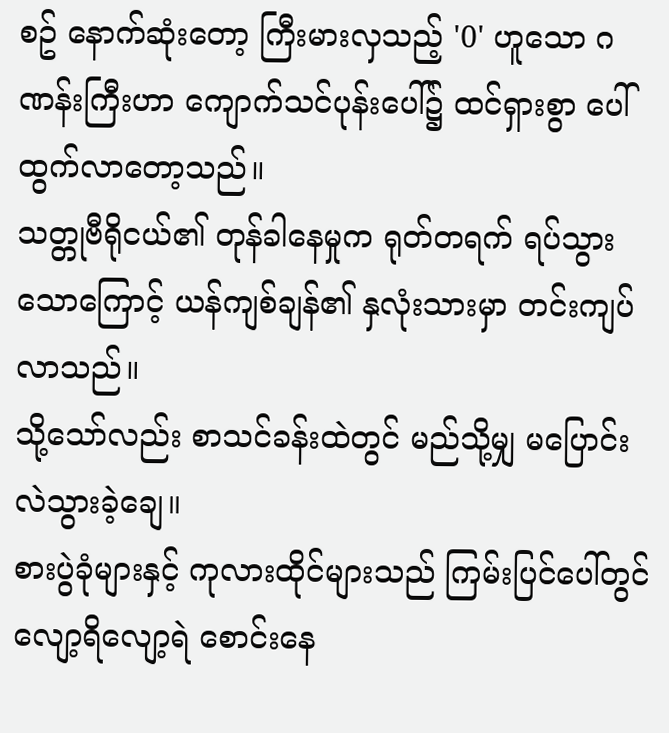စဥ် နောက်ဆုံးတော့ ကြီးမားလှသည့် '0' ဟူသော ဂဏန်းကြီးဟာ ကျောက်သင်ပုန်းပေါ်၌ ထင်ရှားစွာ ပေါ်ထွက်လာတော့သည်။
သတ္တုဗီရိုငယ်၏ တုန်ခါနေမှုက ရုတ်တရက် ရပ်သွားသောကြောင့် ယန်ကျစ်ချန်၏ နှလုံးသားမှာ တင်းကျပ်လာသည်။
သို့သော်လည်း စာသင်ခန်းထဲတွင် မည်သို့မျှ မပြောင်းလဲသွားခဲ့ချေ။
စားပွဲခုံများနှင့် ကုလားထိုင်များသည် ကြမ်းပြင်ပေါ်တွင် လျော့ရိလျော့ရဲ စောင်းနေ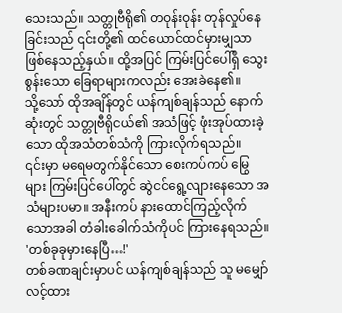သေးသည်။ သတ္တုဗီရို၏ တဝုန်းဝုန်း တုန်လှုပ်နေခြင်းသည် ၎င်းတို့၏ ထင်ယောင်ထင်မှားမျှသာ ဖြစ်နေသည့်နှယ်။ ထို့အပြင် ကြမ်းပြင်ပေါ်ရှိ သွေးစွန်းသော ခြေရာများကလည်း အေးခဲနေ၏။
သို့သော် ထိုအချိန်တွင် ယန်ကျစ်ချန်သည် နောက်ဆုံးတွင် သတ္တုဗီရိုငယ်၏ အသံဖြင့် ဖုံးအုပ်ထားခဲ့သော ထိုအသံတစ်သံကို ကြားလိုက်ရသည်။
၎င်းမှာ မရေမတွက်နိုင်သော စေးကပ်ကပ် မြွေများ ကြမ်းပြင်ပေါ်တွင် ဆွဲငင်ရွေ့လျားနေသော အသံများပမာ။ အနီးကပ် နားထောင်ကြည့်လိုက်သောအခါ တံခါးခေါက်သံကိုပင် ကြားနေရသည်။
'တစ်ခုခုမှားနေပြီ…!'
တစ်ခဏချင်းမှာပင် ယန်ကျစ်ချန်သည် သူ မမျှော်လင့်ထား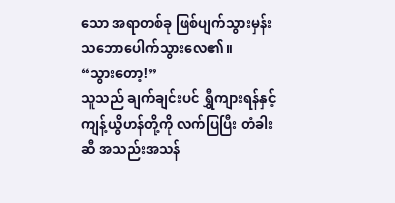သော အရာတစ်ခု ဖြစ်ပျက်သွားမှန်း သဘောပေါက်သွားလေ၏။
“သွားတော့!”
သူသည် ချက်ချင်းပင် ရွှီကျားရန်နှင့် ကျန့်ယွိဟန်တို့ကို လက်ပြပြီး တံခါးဆီ အသည်းအသန်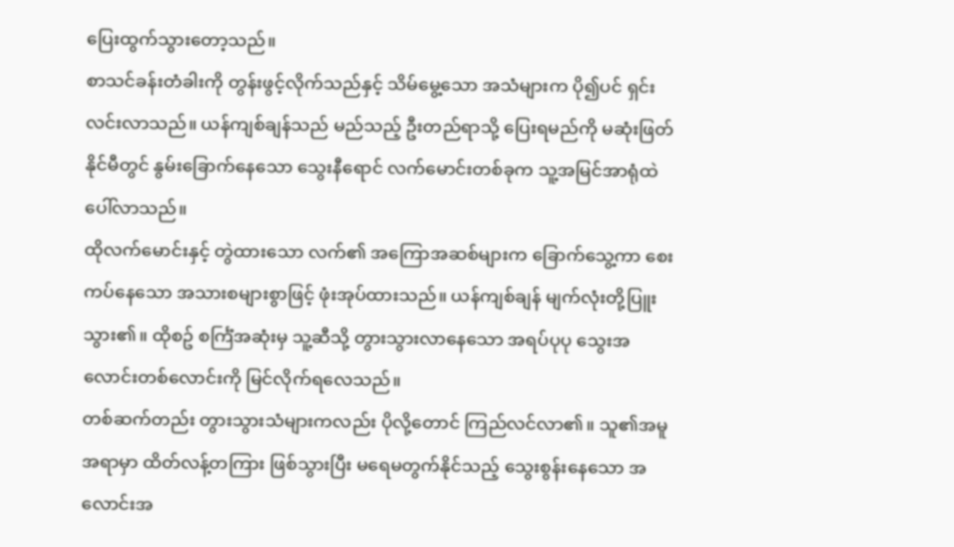ပြေးထွက်သွားတော့သည်။
စာသင်ခန်းတံခါးကို တွန်းဖွင့်လိုက်သည်နှင့် သိမ်မွေ့သော အသံများက ပို၍ပင် ရှင်းလင်းလာသည်။ ယန်ကျစ်ချန်သည် မည်သည့် ဦးတည်ရာသို့ ပြေးရမည်ကို မဆုံးဖြတ်နိုင်မီတွင် နွမ်းခြောက်နေသော သွေးနီရောင် လက်မောင်းတစ်ခုက သူ့အမြင်အာရုံထဲ ပေါ်လာသည်။
ထိုလက်မောင်းနှင့် တွဲထားသော လက်၏ အကြောအဆစ်များက ခြောက်သွေ့ကာ စေးကပ်နေသော အသားစများစွာဖြင့် ဖုံးအုပ်ထားသည်။ ယန်ကျစ်ချန် မျက်လုံးတို့ပြူးသွား၏။ ထိုစဥ် စင်္ကြံအဆုံးမှ သူ့ဆီသို့ တွားသွားလာနေသော အရပ်ပုပု သွေးအလောင်းတစ်လောင်းကို မြင်လိုက်ရလေသည်။
တစ်ဆက်တည်း တွားသွားသံများကလည်း ပိုလို့တောင် ကြည်လင်လာ၏။ သူ၏အမူအရာမှာ ထိတ်လန့်တကြား ဖြစ်သွားပြီး မရေမတွက်နိုင်သည့် သွေးစွန်းနေသော အလောင်းအ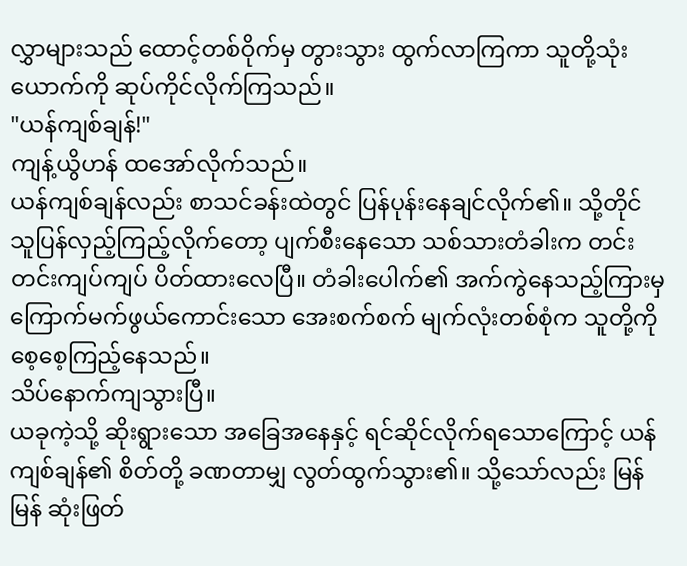လွှာများသည် ထောင့်တစ်ဝိုက်မှ တွားသွား ထွက်လာကြကာ သူတို့သုံးယောက်ကို ဆုပ်ကိုင်လိုက်ကြသည်။
"ယန်ကျစ်ချန်!"
ကျန့်ယွိဟန် ထအော်လိုက်သည်။
ယန်ကျစ်ချန်လည်း စာသင်ခန်းထဲတွင် ပြန်ပုန်းနေချင်လိုက်၏။ သို့တိုင် သူပြန်လှည့်ကြည့်လိုက်တော့ ပျက်စီးနေသော သစ်သားတံခါးက တင်းတင်းကျပ်ကျပ် ပိတ်ထားလေပြီ။ တံခါးပေါက်၏ အက်ကွဲနေသည့်ကြားမှ ကြောက်မက်ဖွယ်ကောင်းသော အေးစက်စက် မျက်လုံးတစ်စုံက သူတို့ကို စေ့စေ့ကြည့်နေသည်။
သိပ်နောက်ကျသွားပြီ။
ယခုကဲ့သို့ ဆိုးရွားသော အခြေအနေနှင့် ရင်ဆိုင်လိုက်ရသောကြောင့် ယန်ကျစ်ချန်၏ စိတ်တို့ ခဏတာမျှ လွတ်ထွက်သွား၏။ သို့သော်လည်း မြန်မြန် ဆုံးဖြတ်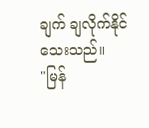ချက် ချလိုက်နိုင်သေးသည်။
"မြန်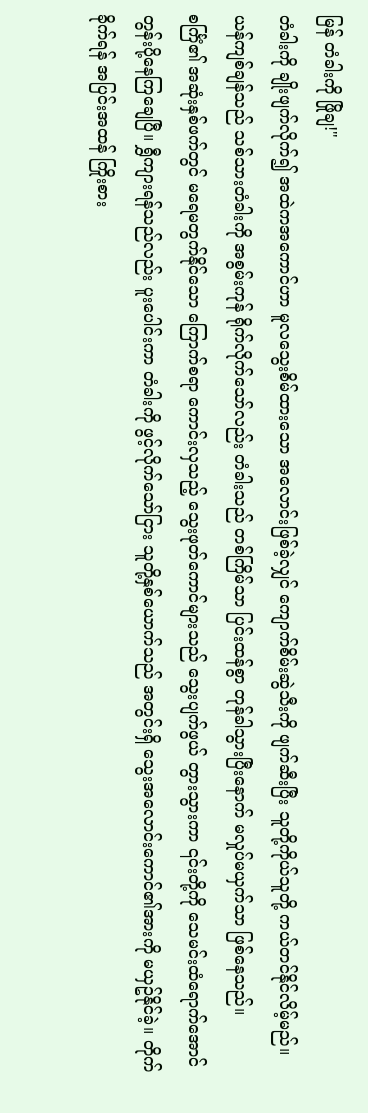မြန် တံခါးကို ဖြိုချ!"
တံခါးကို ချိုးဖျက်လိုက်၍ အထဲကအကောင်ဟာ မူလသွေးစိမ်ထားသော အလောင်းဖြစ်ခဲ့လျှင် ကျောက်စိမ်းဆွဲသီးကို ဖျက်ဆီးပြီး သူတို့ကိုယ်သူတို့ ကယ်တင်နိုင်လိမ့်မည်။
ယန်ကျစ်ချန်သည် သစ်သားတံခါးကို အစွမ်းကုန် ရိုက်လိုက်သော်လည်း တံခါးသည် တစ်ကြိမ်သာ ပြင်းထန်စွာ တုန်ခါသွားပြီးနောက် မလှုပ်မယှက်သာ ဖြစ်နေသည်။
စင်္ကြံ၏ အဆုံးနှစ်ဖက်တွင် မရေမတွက်နိုင်သော ကြောက်စရာ ကောင်းလှသည့် သွေးဖုတ်ကောင်များသည် သွေးပျက်ဖွယ် တွားသွားကာ ၎င်းတို့ကို သေမင်းထံရောက်အောင် တွန်းပို့နေကြချေပြီ။ ရွှီကျားရန်သည်လည်း ပူးပေါင်းကာ တံခါးကို ဖွင့်လိုက်သော်ငြား သူတို့နှစ်ယောက်သည် အတွင်းရှိ သွေးအလောင်းကောင်၏အားကို မယှဥ်နိုင်ခဲ့။ တိုက်ခိုက်ရန် အပြင်းအထန် ကြိုးစား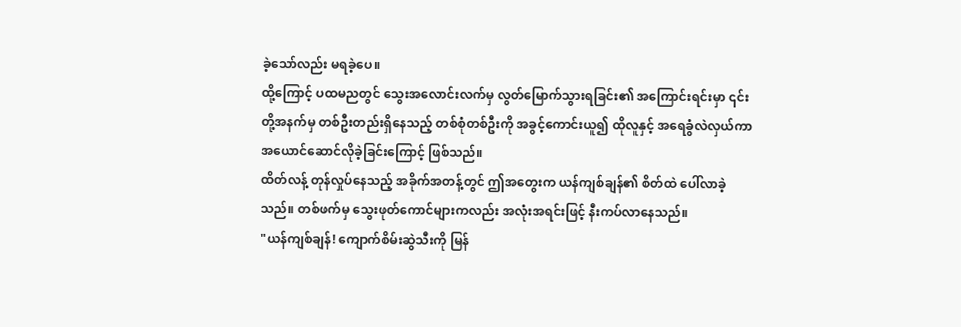ခဲ့သော်လည်း မရခဲ့ပေ။
ထို့ကြောင့် ပထမညတွင် သွေးအလောင်းလက်မှ လွတ်မြောက်သွားရခြင်း၏ အကြောင်းရင်းမှာ ၎င်းတို့အနက်မှ တစ်ဦးတည်းရှိနေသည့် တစ်စုံတစ်ဦးကို အခွင့်ကောင်းယူ၍ ထိုလူနှင့် အရေခွံလဲလှယ်ကာ အယောင်ဆောင်လိုခဲ့ခြင်းကြောင့် ဖြစ်သည်။
ထိတ်လန့် တုန်လှုပ်နေသည့် အခိုက်အတန့်တွင် ဤအတွေးက ယန်ကျစ်ချန်၏ စိတ်ထဲ ပေါ်လာခဲ့သည်။ တစ်ဖက်မှ သွေးဖုတ်ကောင်များကလည်း အလုံးအရင်းဖြင့် နီးကပ်လာနေသည်။
"ယန်ကျစ်ချန်! ကျောက်စိမ်းဆွဲသီးကို မြန်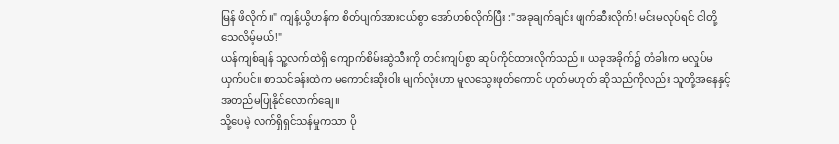မြန် ဖိလိုက်။" ကျန့်ယွိဟန်က စိတ်ပျက်အားငယ်စွာ အော်ဟစ်လိုက်ပြီး :"အခုချက်ချင်း ဖျက်ဆီးလိုက်! မင်းမလုပ်ရင် ငါတို့သေလိမ့်မယ်!"
ယန်ကျစ်ချန် သူ့လက်ထဲရှိ ကျောက်စိမ်းဆွဲသီးကို တင်းကျပ်စွာ ဆုပ်ကိုင်ထားလိုက်သည်။ ယခုအခိုက်၌ တံခါးက မလှုပ်မယှက်ပင်။ စာသင်ခန်းထဲက မကောင်းဆိုးဝါး မျက်လုံးဟာ မူလသွေးဖုတ်ကောင် ဟုတ်မဟုတ် ဆိုသည်ကိုလည်း သူတို့အနေနှင့် အတည်မပြုနိုင်လောက်ချေ။
သို့ပေမဲ့ လက်ရှိရှင်သန်မှုကသာ ပို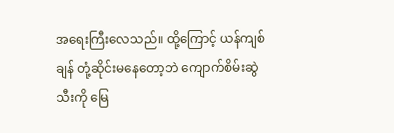အရေးကြီးလေသည်။ ထို့ကြောင့် ယန်ကျစ်ချန် တုံ့ဆိုင်းမနေတော့ဘဲ ကျောက်စိမ်းဆွဲသီးကို မြေ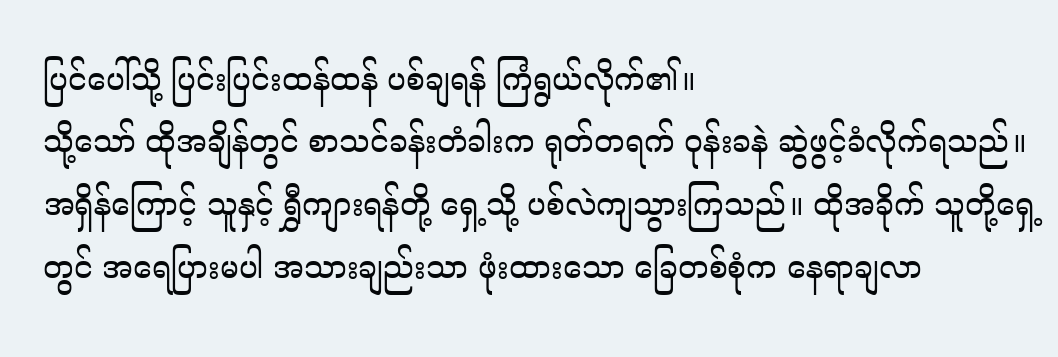ပြင်ပေါ်သို့ ပြင်းပြင်းထန်ထန် ပစ်ချရန် ကြံရွယ်လိုက်၏။
သို့သော် ထိုအချိန်တွင် စာသင်ခန်းတံခါးက ရုတ်တရက် ဝုန်းခနဲ ဆွဲဖွင့်ခံလိုက်ရသည်။
အရှိန်ကြောင့် သူနှင့် ရွှီကျားရန်တို့ ရှေ့သို့ ပစ်လဲကျသွားကြသည်။ ထိုအခိုက် သူတို့ရှေ့တွင် အရေပြားမပါ အသားချည်းသာ ဖုံးထားသော ခြေတစ်စုံက နေရာချလာ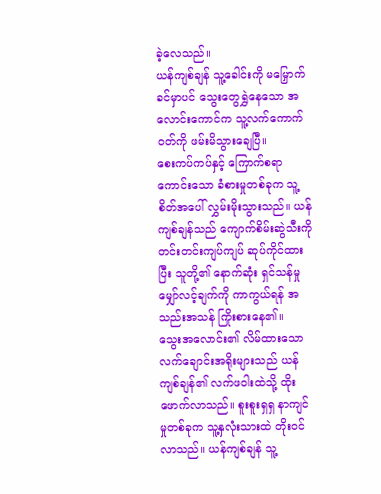ခဲ့လေသည်။
ယန်ကျစ်ချန် သူ့ခေါင်းကို မမြှောက်ခင်မှာပင် သွေးတွေရွှဲနေသော အလောင်းကောင်က သူ့လက်ကောက်ဝတ်ကို ဖမ်းမိသွားချေပြီ။
စေးကပ်ကပ်နှင့် ကြောက်စရာကောင်းသော ခံစားမှုတစ်ခုက သူ့စိတ်အပေါ် လွှမ်းမိုးသွားသည်။ ယန်ကျစ်ချန်သည် ကျောက်စိမ်းဆွဲသီးကို တင်းတင်းကျပ်ကျပ် ဆုပ်ကိုင်ထားပြီး သူတို့၏ နောက်ဆုံး ရှင်သန်မှု မျှော်လင့်ချက်ကို ကာကွယ်ရန် အသည်းအသန် ကြိုးစားနေ၏။
သွေးအလောင်း၏ လိမ်ထားသော လက်ချောင်းအရိုးများသည် ယန်ကျစ်ချန်၏ လက်ဖဝါးထဲသို့ ထိုးဖောက်လာသည်။ စူးစူးရှရှ နာကျင်မှုတစ်ခုက သူ့နှလုံးသားထဲ တိုးဝင်လာသည်။ ယန်ကျစ်ချန် သူ့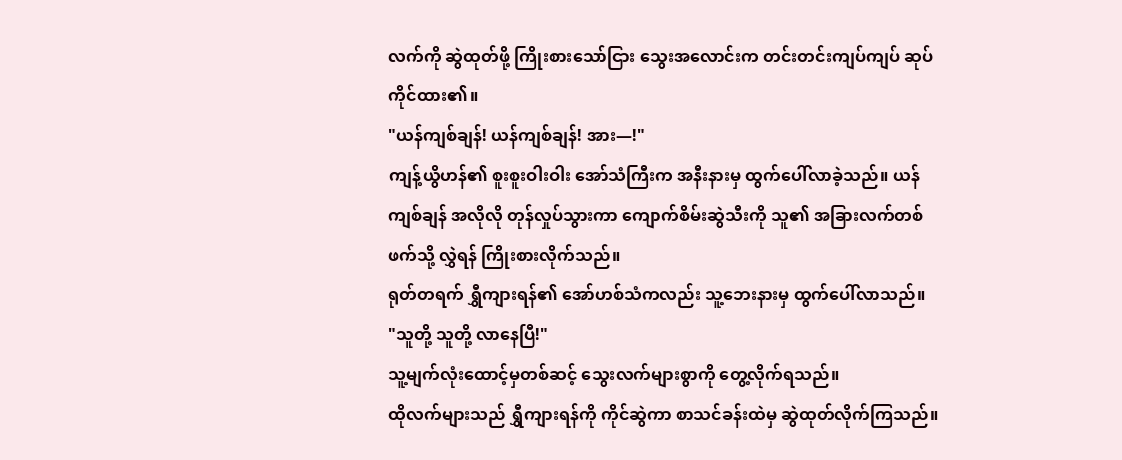လက်ကို ဆွဲထုတ်ဖို့ ကြိုးစားသော်ငြား သွေးအလောင်းက တင်းတင်းကျပ်ကျပ် ဆုပ်ကိုင်ထား၏။
"ယန်ကျစ်ချန်! ယန်ကျစ်ချန်! အား—!"
ကျန့်ယွိဟန်၏ စူးစူးဝါးဝါး အော်သံကြီးက အနီးနားမှ ထွက်ပေါ်လာခဲ့သည်။ ယန်ကျစ်ချန် အလိုလို တုန်လှုပ်သွားကာ ကျောက်စိမ်းဆွဲသီးကို သူ၏ အခြားလက်တစ်ဖက်သို့ လွှဲရန် ကြိုးစားလိုက်သည်။
ရုတ်တရက် ရွှီကျားရန်၏ အော်ဟစ်သံကလည်း သူ့ဘေးနားမှ ထွက်ပေါ်လာသည်။
"သူတို့ သူတို့ လာနေပြီ!"
သူ့မျက်လုံးထောင့်မှတစ်ဆင့် သွေးလက်များစွာကို တွေ့လိုက်ရသည်။
ထိုလက်များသည် ရွှီကျားရန်ကို ကိုင်ဆွဲကာ စာသင်ခန်းထဲမှ ဆွဲထုတ်လိုက်ကြသည်။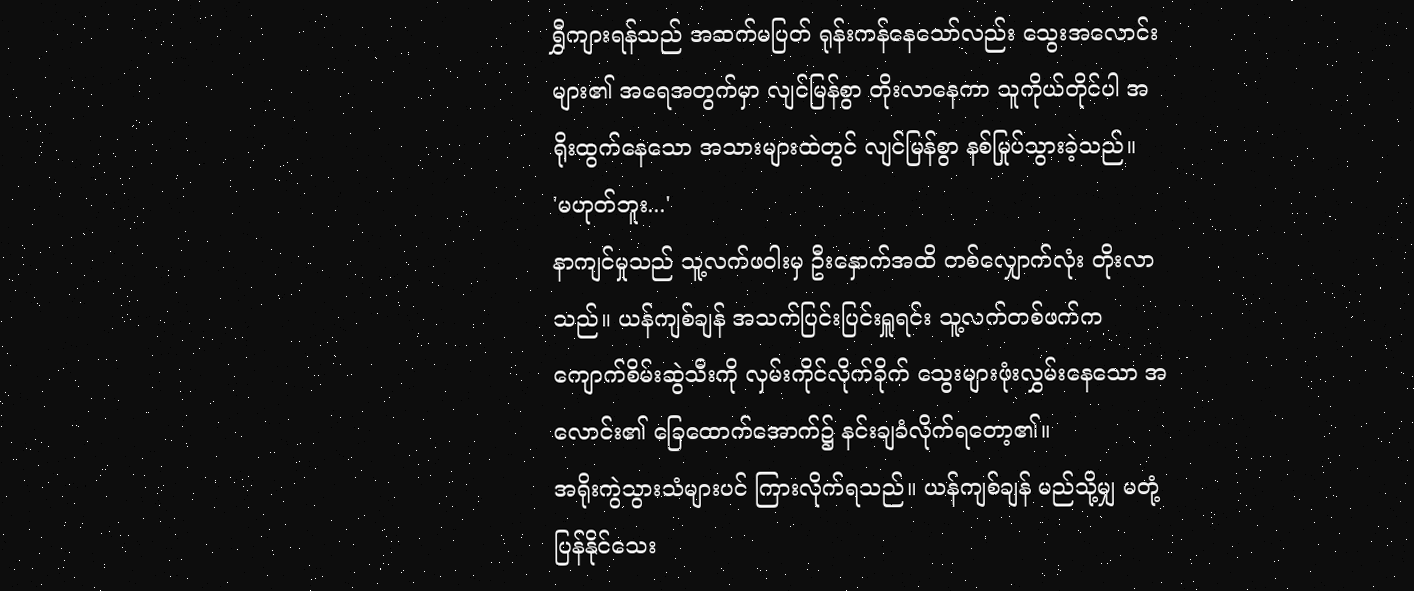ရွှီကျားရန်သည် အဆက်မပြတ် ရုန်းကန်နေသော်လည်း သွေးအလောင်းများ၏ အရေအတွက်မှာ လျင်မြန်စွာ တိုးလာနေကာ သူကိုယ်တိုင်ပါ အရိုးထွက်နေသော အသားများထဲတွင် လျင်မြန်စွာ နစ်မြုပ်သွားခဲ့သည်။
'မဟုတ်ဘူး...'
နာကျင်မှုသည် သူ့လက်ဖဝါးမှ ဦးနှောက်အထိ တစ်လျှောက်လုံး တိုးလာသည်။ ယန်ကျစ်ချန် အသက်ပြင်းပြင်းရှူရင်း သူ့လက်တစ်ဖက်က ကျောက်စိမ်းဆွဲသီးကို လှမ်းကိုင်လိုက်ခိုက် သွေးများဖုံးလွှမ်းနေသော အလောင်း၏ ခြေထောက်အောက်၌ နင်းချခံလိုက်ရတော့၏။
အရိုးကွဲသွားသံများပင် ကြားလိုက်ရသည်။ ယန်ကျစ်ချန် မည်သို့မျှ မတုံ့ပြန်နိုင်သေး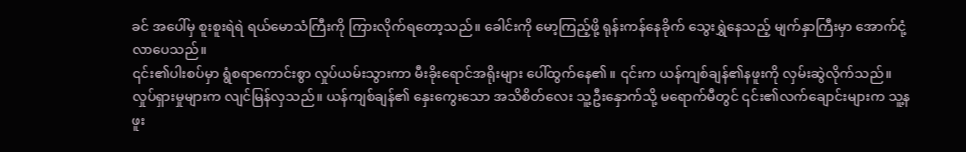ခင် အပေါ်မှ စူးစူးရဲရဲ ရယ်မောသံကြီးကို ကြားလိုက်ရတော့သည်။ ခေါင်းကို မော့ကြည့်ဖို့ ရုန်းကန်နေခိုက် သွေးရွှဲနေသည့် မျက်နှာကြီးမှာ အောက်ငုံ့လာပေသည်။
၎င်း၏ပါးစပ်မှာ ရွံစရာကောင်းစွာ လှုပ်ယမ်းသွားကာ မီးခိုးရောင်အရိုးများ ပေါ်ထွက်နေ၏။ ၎င်းက ယန်ကျစ်ချန်၏နဖူးကို လှမ်းဆွဲလိုက်သည်။
လှုပ်ရှားမှုများက လျင်မြန်လှသည်။ ယန်ကျစ်ချန်၏ နှေးကွေးသော အသိစိတ်လေး သူ့ဦးနှောက်သို့ မရောက်မီတွင် ၎င်း၏လက်ချောင်းများက သူ့နဖူး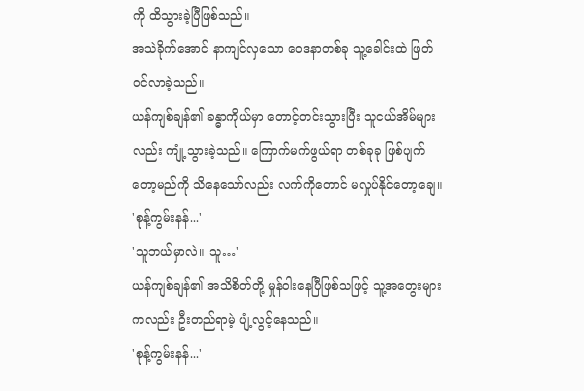ကို ထိသွားခဲ့ပြီဖြစ်သည်။
အသဲခိုက်အောင် နာကျင်လှသော ဝေဒနာတစ်ခု သူ့ခေါင်းထဲ ဖြတ်ဝင်လာခဲ့သည်။
ယန်ကျစ်ချန်၏ ခန္ဓာကိုယ်မှာ တောင့်တင်းသွားပြီး သူငယ်အိမ်များလည်း ကျုံ့သွားခဲ့သည်။ ကြောက်မက်ဖွယ်ရာ တစ်ခုခု ဖြစ်ပျက်တော့မည်ကို သိနေသော်လည်း လက်ကိုတောင် မလှုပ်နိုင်တော့ချေ။
'စုန့်ကွမ်းနန်...'
'သူဘယ်မှာလဲ။ သူ…'
ယန်ကျစ်ချန်၏ အသိစိတ်တို့ မှုန်ဝါးနေပြီဖြစ်သဖြင့် သူ့အတွေးများကလည်း ဦးတည်ရာမဲ့ ပျံ့လွင့်နေသည်။
'စုန့်ကွမ်းနန်...'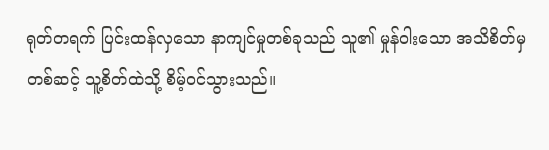ရုတ်တရက် ပြင်းထန်လှသော နာကျင်မှုတစ်ခုသည် သူ၏ မှုန်ဝါးသော အသိစိတ်မှတစ်ဆင့် သူ့စိတ်ထဲသို့ စိမ့်ဝင်သွားသည်။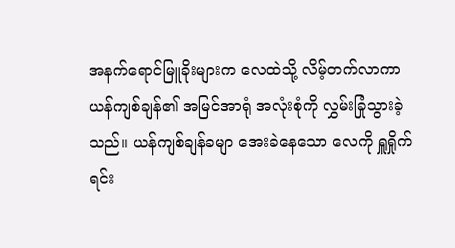အနက်ရောင်မြူခိုးများက လေထဲသို့ လိမ့်တက်လာကာ ယန်ကျစ်ချန်၏ အမြင်အာရုံ အလုံးစုံကို လွှမ်းခြုံသွားခဲ့သည်။ ယန်ကျစ်ချန်ခမျာ အေးခဲနေသော လေကို ရှူရှိုက်ရင်း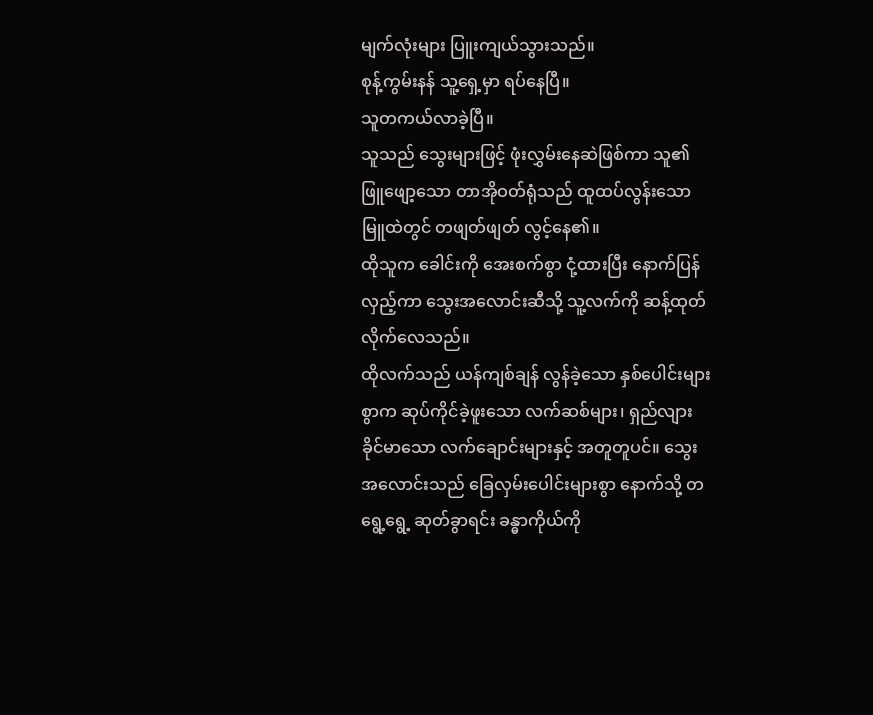မျက်လုံးများ ပြူးကျယ်သွားသည်။
စုန့်ကွမ်းနန် သူ့ရှေ့မှာ ရပ်နေပြီ။
သူတကယ်လာခဲ့ပြီ။
သူသည် သွေးများဖြင့် ဖုံးလွှမ်းနေဆဲဖြစ်ကာ သူ၏ ဖြူဖျော့သော တာအိုဝတ်ရုံသည် ထူထပ်လွန်းသော မြူထဲတွင် တဖျတ်ဖျတ် လွင့်နေ၏။
ထိုသူက ခေါင်းကို အေးစက်စွာ ငုံ့ထားပြီး နောက်ပြန်လှည့်ကာ သွေးအလောင်းဆီသို့ သူ့လက်ကို ဆန့်ထုတ်လိုက်လေသည်။
ထိုလက်သည် ယန်ကျစ်ချန် လွန်ခဲ့သော နှစ်ပေါင်းများစွာက ဆုပ်ကိုင်ခဲ့ဖူးသော လက်ဆစ်များ၊ ရှည်လျားခိုင်မာသော လက်ချောင်းများနှင့် အတူတူပင်။ သွေးအလောင်းသည် ခြေလှမ်းပေါင်းများစွာ နောက်သို့ တရွေ့ရွေ့ ဆုတ်ခွာရင်း ခန္ဓာကိုယ်ကို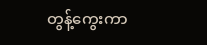တွန့်ကွေးကာ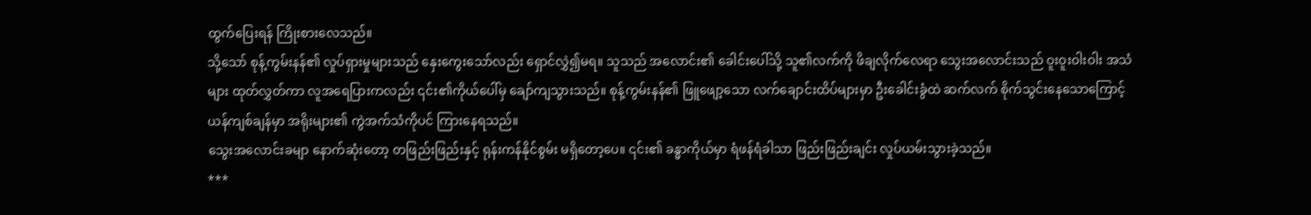ထွက်ပြေးရန် ကြိုးစားလေသည်။
သို့သော် စုန့်ကွမ်းနန်၏ လှုပ်ရှားမှုများသည် နှေးကွေးသော်လည်း ရှောင်လွှဲ၍မရ။ သူသည် အလောင်း၏ ခေါင်းပေါ်သို့ သူ၏လက်ကို ဖိချလိုက်လေရာ သွေးအလောင်းသည် ဝူးဝူးဝါးဝါး အသံများ ထုတ်လွှတ်ကာ လူအရေပြားကလည်း ၎င်း၏ကိုယ်ပေါ်မှ ချော်ကျသွားသည်။ စုန့်ကွမ်းနန်၏ ဖြူဖျော့သော လက်ချောင်းထိပ်များမှာ ဦးခေါင်းခွံထဲ ဆက်လက် စိုက်သွင်းနေသောကြောင့် ယန်ကျစ်ချန်မှာ အရိုးများ၏ ကွဲအက်သံကိုပင် ကြားနေရသည်။
သွေးအလောင်းခမျာ နောက်ဆုံးတော့ တဖြည်းဖြည်းနှင့် ရုန်းကန်နိုင်စွမ်း မရှိတော့ပေ။ ၎င်း၏ ခန္ဓာကိုယ်မှာ ရံဖန်ရံခါသာ ဖြည်းဖြည်းချင်း လှုပ်ယမ်းသွားခဲ့သည်။
***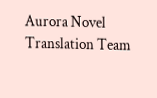Aurora Novel Translation Team